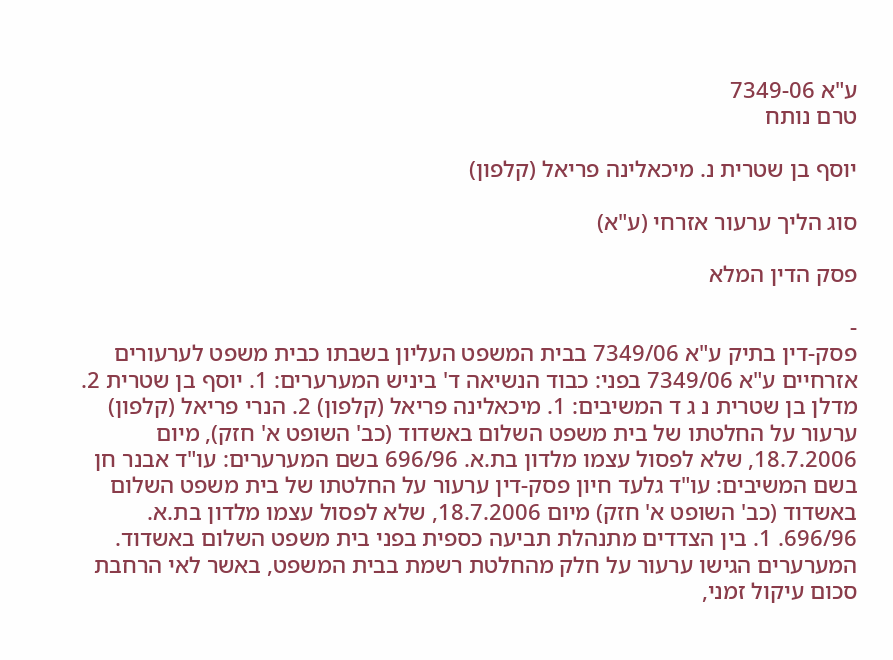ע"א 7349-06
טרם נותח

יוסף בן שטרית נ. מיכאלינה פריאל (קלפון)

סוג הליך ערעור אזרחי (ע"א)

פסק הדין המלא

-
פסק-דין בתיק ע"א 7349/06 בבית המשפט העליון בשבתו כבית משפט לערעורים אזרחיים ע"א 7349/06 בפני: כבוד הנשיאה ד' ביניש המערערים: 1. יוסף בן שטרית 2. מדלן בן שטרית נ ג ד המשיבים: 1. מיכאלינה פריאל (קלפון) 2. הנרי פריאל (קלפון) ערעור על החלטתו של בית משפט השלום באשדוד (כב' השופט א' חזק), מיום 18.7.2006, שלא לפסול עצמו מלדון בת.א. 696/96 בשם המערערים: עו"ד אבנר חן בשם המשיבים: עו"ד גלעד חיון פסק-דין ערעור על החלטתו של בית משפט השלום באשדוד (כב' השופט א' חזק) מיום 18.7.2006, שלא לפסול עצמו מלדון בת.א. 696/96. 1. בין הצדדים מתנהלת תביעה כספית בפני בית משפט השלום באשדוד. המערערים הגישו ערעור על חלק מהחלטת רשמת בבית המשפט, באשר לאי הרחבת סכום עיקול זמני,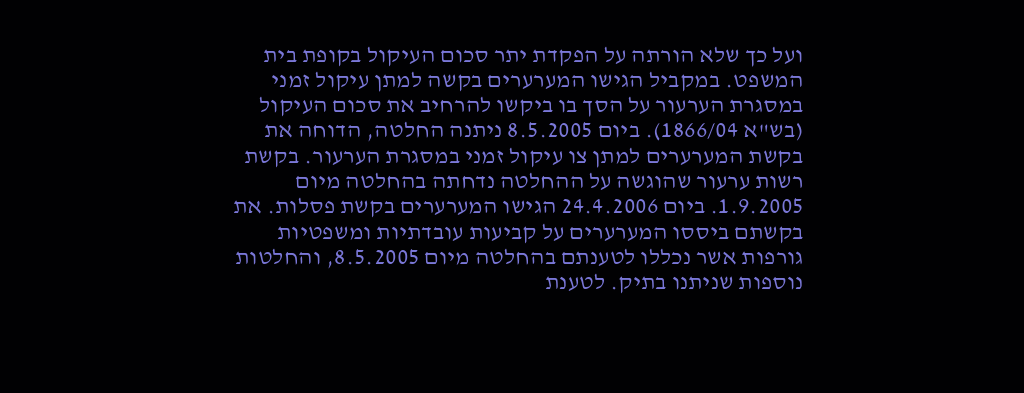ועל כך שלא הורתה על הפקדת יתר סכום העיקול בקופת בית המשפט. במקביל הגישו המערערים בקשה למתן עיקול זמני במסגרת הערעור על הסך בו ביקשו להרחיב את סכום העיקול (בש"א 1866/04). ביום 8.5.2005 ניתנה החלטה, הדוחה את בקשת המערערים למתן צו עיקול זמני במסגרת הערעור. בקשת רשות ערעור שהוגשה על ההחלטה נדחתה בהחלטה מיום 1.9.2005. ביום 24.4.2006 הגישו המערערים בקשת פסלות. את בקשתם ביססו המערערים על קביעות עובדתיות ומשפטיות גורפות אשר נכללו לטענתם בהחלטה מיום 8.5.2005, והחלטות נוספות שניתנו בתיק. לטענת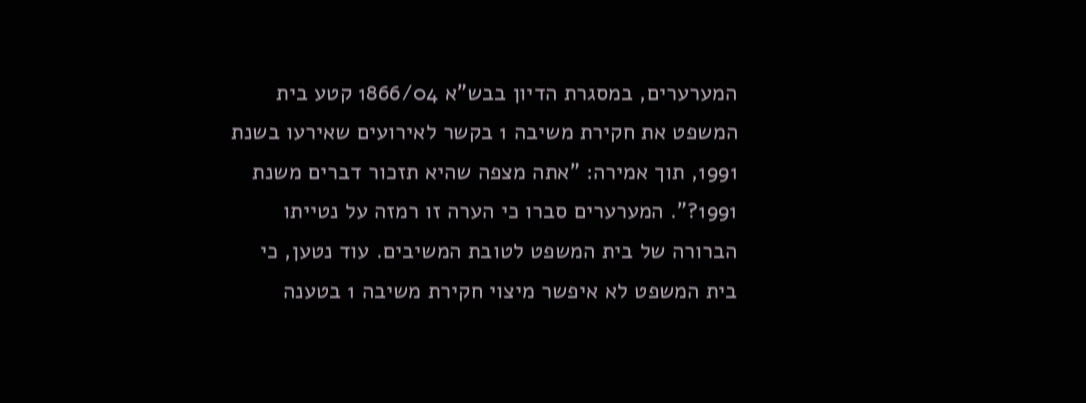המערערים, במסגרת הדיון בבש"א 1866/04 קטע בית המשפט את חקירת משיבה 1 בקשר לאירועים שאירעו בשנת 1991, תוך אמירה: "אתה מצפה שהיא תזכור דברים משנת 1991?". המערערים סברו כי הערה זו רמזה על נטייתו הברורה של בית המשפט לטובת המשיבים. עוד נטען, כי בית המשפט לא איפשר מיצוי חקירת משיבה 1 בטענה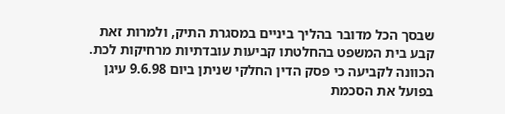שבסך הכל מדובר בהליך ביניים במסגרת התיק, ולמרות זאת קבע בית המשפט בהחלטתו קביעות עובדתיות מרחיקות לכת. הכוונה לקביעה כי פסק הדין החלקי שניתן ביום 9.6.98 עיגן בפועל את הסכמת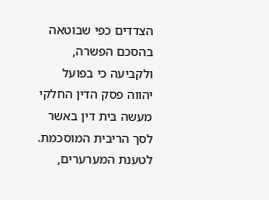הצדדים כפי שבוטאה בהסכם הפשרה, ולקביעה כי בפועל יהווה פסק הדין החלקי מעשה בית דין באשר לסך הריבית המוסכמת. לטענת המערערים,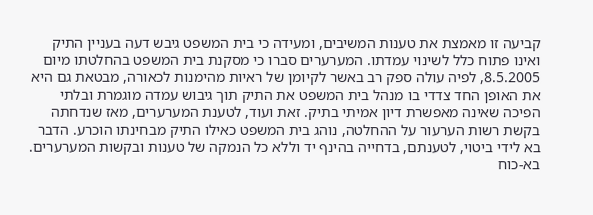קביעה זו מאמצת את טענות המשיבים, ומעידה כי בית המשפט גיבש דעה בעניין התיק ואינו פתוח כלל לשינוי עמדתו. המערערים סברו כי מסקנת בית המשפט בהחלטתו מיום 8.5.2005, לפיה עולה ספק רב באשר לקיומן של ראיות מהימנות לכאורה, מבטאת גם היא את האופן החד צדדי בו מנהל בית המשפט את התיק תוך גיבוש עמדה מוגמרת ובלתי הפיכה שאינה מאפשרת דיון אמיתי בתיק. זאת ועוד, לטענת המערערים, מאז שנדחתה בקשת רשות הערעור על ההחלטה, נוהג בית המשפט כאילו התיק מבחינתו הוכרע. הדבר בא לידי ביטוי, לטענתם, בדחייה בהינף יד וללא כל הנמקה של טענות ובקשות המערערים. בא-כוח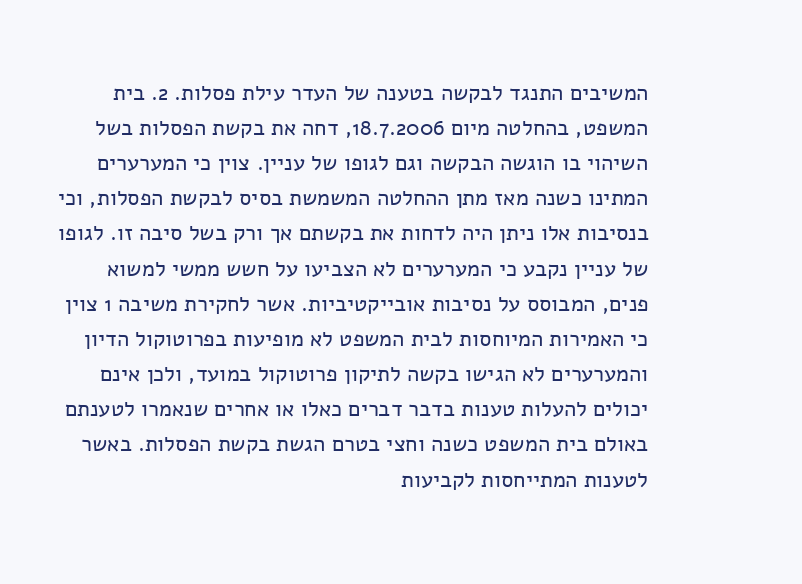המשיבים התנגד לבקשה בטענה של העדר עילת פסלות. 2. בית המשפט, בהחלטה מיום 18.7.2006, דחה את בקשת הפסלות בשל השיהוי בו הוגשה הבקשה וגם לגופו של עניין. צוין כי המערערים המתינו כשנה מאז מתן ההחלטה המשמשת בסיס לבקשת הפסלות, וכי בנסיבות אלו ניתן היה לדחות את בקשתם אך ורק בשל סיבה זו. לגופו של עניין נקבע כי המערערים לא הצביעו על חשש ממשי למשוא פנים, המבוסס על נסיבות אובייקטיביות. אשר לחקירת משיבה 1 צוין כי האמירות המיוחסות לבית המשפט לא מופיעות בפרוטוקול הדיון והמערערים לא הגישו בקשה לתיקון פרוטוקול במועד, ולכן אינם יכולים להעלות טענות בדבר דברים כאלו או אחרים שנאמרו לטענתם באולם בית המשפט כשנה וחצי בטרם הגשת בקשת הפסלות. באשר לטענות המתייחסות לקביעות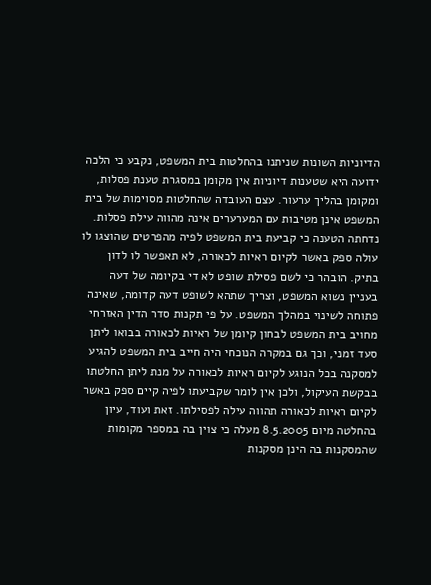הדיוניות השונות שניתנו בהחלטות בית המשפט, נקבע כי הלכה ידועה היא שטענות דיוניות אין מקומן במסגרת טענת פסלות, ומקומן בהליך ערעור. עצם העובדה שהחלטות מסוימות של בית המשפט אינן מטיבות עם המערערים אינה מהווה עילת פסלות. נדחתה הטענה כי קביעת בית המשפט לפיה מהפרטים שהוצגו לו עולה ספק באשר לקיום ראיות לכאורה, לא תאפשר לו לדון בתיק. הובהר כי לשם פסילת שופט לא די בקיומה של דעה בעניין נשוא המשפט, וצריך שתהא לשופט דעה קדומה, שאינה פתוחה לשינוי במהלך המשפט. על פי תקנות סדר הדין האזרחי מחויב בית המשפט לבחון קיומן של ראיות לכאורה בבואו ליתן סעד זמני, וכך גם במקרה הנוכחי היה חייב בית המשפט להגיע למסקנה בכל הנוגע לקיום ראיות לכאורה על מנת ליתן החלטתו בבקשת העיקול, ולכן אין לומר שקביעתו לפיה קיים ספק באשר לקיום ראיות לכאורה תהווה עילה לפסילתו. זאת ועוד, עיון בהחלטה מיום 8.5.2005 מעלה כי צוין בה במספר מקומות שהמסקנות בה הינן מסקנות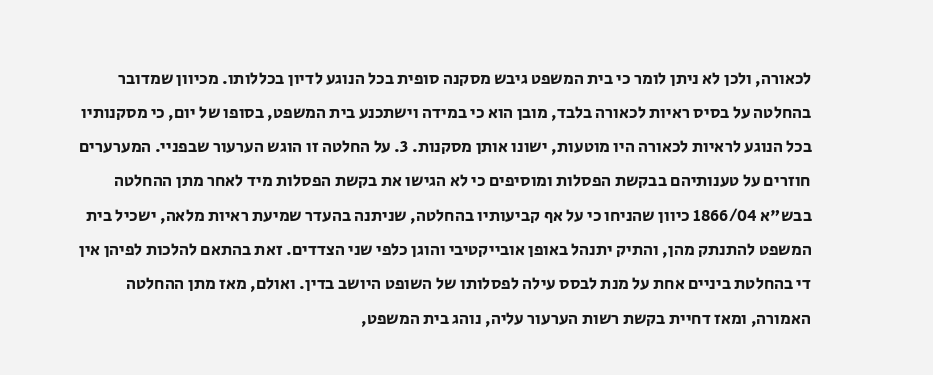לכאורה, ולכן לא ניתן לומר כי בית המשפט גיבש מסקנה סופית בכל הנוגע לדיון בכללותו. מכיוון שמדובר בהחלטה על בסיס ראיות לכאורה בלבד, מובן הוא כי במידה וישתכנע בית המשפט, בסופו של יום, כי מסקנותיו בכל הנוגע לראיות לכאורה היו מוטעות, ישונו אותן מסקנות. 3. על החלטה זו הוגש הערעור שבפניי. המערערים חוזרים על טענותיהם בבקשת הפסלות ומוסיפים כי לא הגישו את בקשת הפסלות מיד לאחר מתן ההחלטה בבש"א 1866/04 כיוון שהניחו כי על אף קביעותיו בהחלטה, שניתנה בהעדר שמיעת ראיות מלאה, ישכיל בית המשפט להתנתק מהן, והתיק יתנהל באופן אובייקטיבי והוגן כלפי שני הצדדים. זאת בהתאם להלכות לפיהן אין די בהחלטת ביניים אחת על מנת לבסס עילה לפסלותו של השופט היושב בדין. ואולם, מאז מתן ההחלטה האמורה, ומאז דחיית בקשת רשות הערעור עליה, נוהג בית המשפט,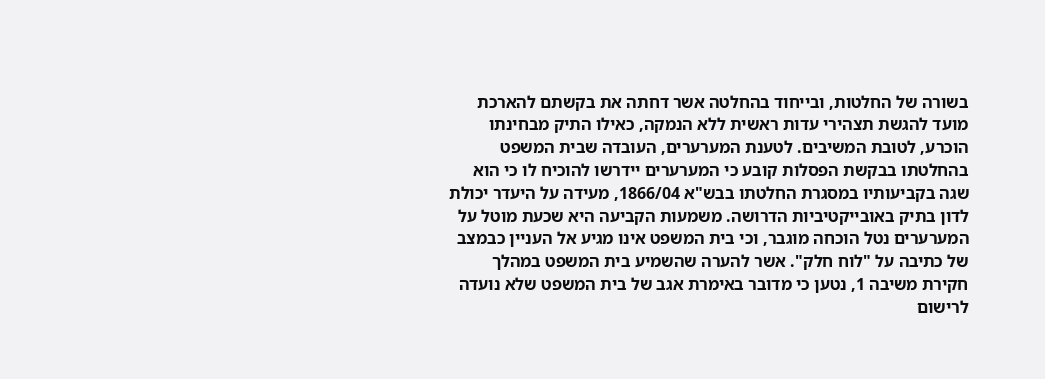בשורה של החלטות, ובייחוד בהחלטה אשר דחתה את בקשתם להארכת מועד להגשת תצהירי עדות ראשית ללא הנמקה, כאילו התיק מבחינתו הוכרע, לטובת המשיבים. לטענת המערערים, העובדה שבית המשפט בהחלטתו בבקשת הפסלות קובע כי המערערים יידרשו להוכיח לו כי הוא שגה בקביעותיו במסגרת החלטתו בבש"א 1866/04, מעידה על היעדר יכולת לדון בתיק באובייקטיביות הדרושה. משמעות הקביעה היא שכעת מוטל על המערערים נטל הוכחה מוגבר, וכי בית המשפט אינו מגיע אל העניין כבמצב של כתיבה על "לוח חלק". אשר להערה שהשמיע בית המשפט במהלך חקירת משיבה 1, נטען כי מדובר באימרת אגב של בית המשפט שלא נועדה לרישום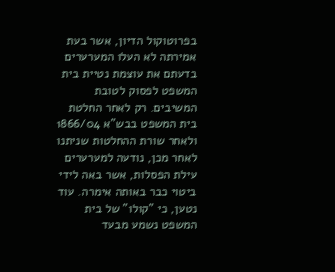בפרוטוקול הדיון, אשר בעת אמירתה לא העלו המערערים בדעתם את עוצמת נטיית בית המשפט לפסוק לטובת המשיבים. רק לאחר החלטת בית המשפט בבש"א 1866/04 ולאחר שורת ההחלטות שניתנו לאחר מכן, נודעה למערערים עילת הפסלות, אשר באה לידי ביטוי כבר באותה אימרה. עוד נטען, כי "קולו" של בית המשפט נשמע מבעד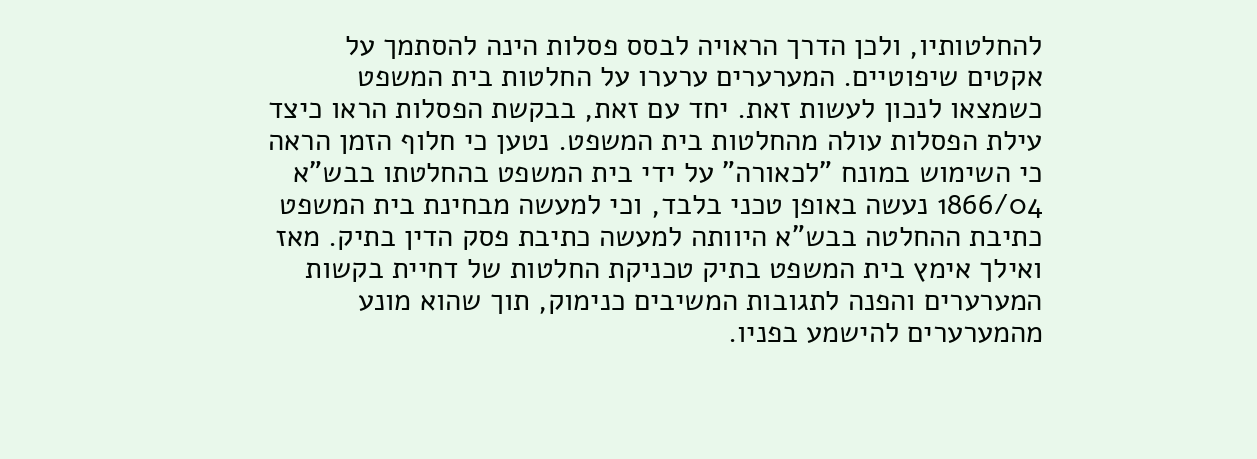להחלטותיו, ולכן הדרך הראויה לבסס פסלות הינה להסתמך על אקטים שיפוטיים. המערערים ערערו על החלטות בית המשפט כשמצאו לנכון לעשות זאת. יחד עם זאת, בבקשת הפסלות הראו כיצד עילת הפסלות עולה מהחלטות בית המשפט. נטען כי חלוף הזמן הראה כי השימוש במונח "לכאורה" על ידי בית המשפט בהחלטתו בבש"א 1866/04 נעשה באופן טכני בלבד, וכי למעשה מבחינת בית המשפט כתיבת ההחלטה בבש"א היוותה למעשה כתיבת פסק הדין בתיק. מאז ואילך אימץ בית המשפט בתיק טכניקת החלטות של דחיית בקשות המערערים והפנה לתגובות המשיבים כנימוק, תוך שהוא מונע מהמערערים להישמע בפניו.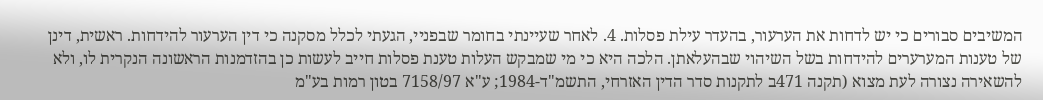המשיבים סבורים כי יש לדחות את הערעור, בהעדר עילת פסלות. 4. לאחר שעיינתי בחומר שבפניי, הגעתי לכלל מסקנה כי דין הערעור להידחות. ראשית, דינן של טענות המערערים להידחות בשל השיהוי שבהעלאתן. הלכה היא כי מי שמבקש העלות טענת פסלות חייב לעשות כן בהזדמנות הראשונה הנקרית לו, ולא להשאירה נצורה לעת מצוא (תקנה 471ב לתקנות סדר הדין האזרחי, התשמ"ד-1984; ע"א 7158/97 בטון רמות בע"מ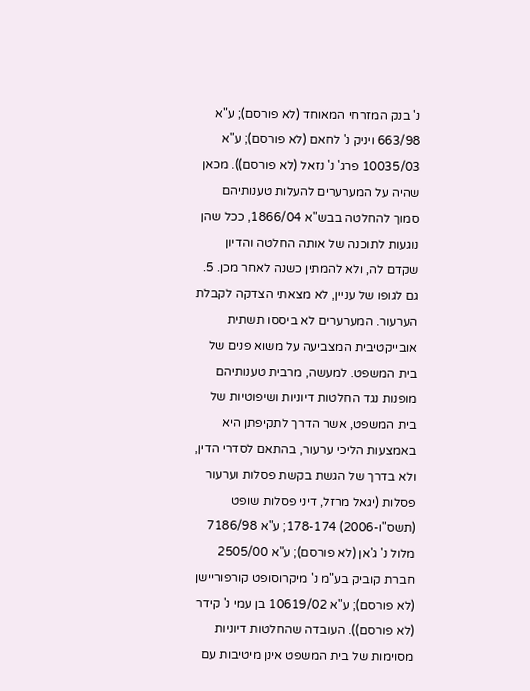נ' בנק המזרחי המאוחד (לא פורסם); ע"א 663/98 ויניק נ' לחאם (לא פורסם); ע"א 10035/03 פרג' נ' נזאל (לא פורסם)). מכאן שהיה על המערערים להעלות טענותיהם סמוך להחלטה בבש"א 1866/04, ככל שהן נוגעות לתוכנה של אותה החלטה והדיון שקדם לה, ולא להמתין כשנה לאחר מכן. 5. גם לגופו של עניין, לא מצאתי הצדקה לקבלת הערעור. המערערים לא ביססו תשתית אובייקטיבית המצביעה על משוא פנים של בית המשפט. למעשה, מרבית טענותיהם מופנות נגד החלטות דיוניות ושיפוטיות של בית המשפט, אשר הדרך לתקיפתן היא באמצעות הליכי ערעור, בהתאם לסדרי הדין, ולא בדרך של הגשת בקשת פסלות וערעור פסלות (יגאל מרזל, דיני פסלות שופט (תשס"ו-2006) 178-174; ע"א 7186/98 מלול נ' ג'אן (לא פורסם); ע"א 2505/00 חברת קוביק בע"מ נ' מיקרוסופט קורפוריישן (לא פורסם); ע"א 10619/02 בן עמי נ' קידר (לא פורסם)). העובדה שהחלטות דיוניות מסוימות של בית המשפט אינן מיטיבות עם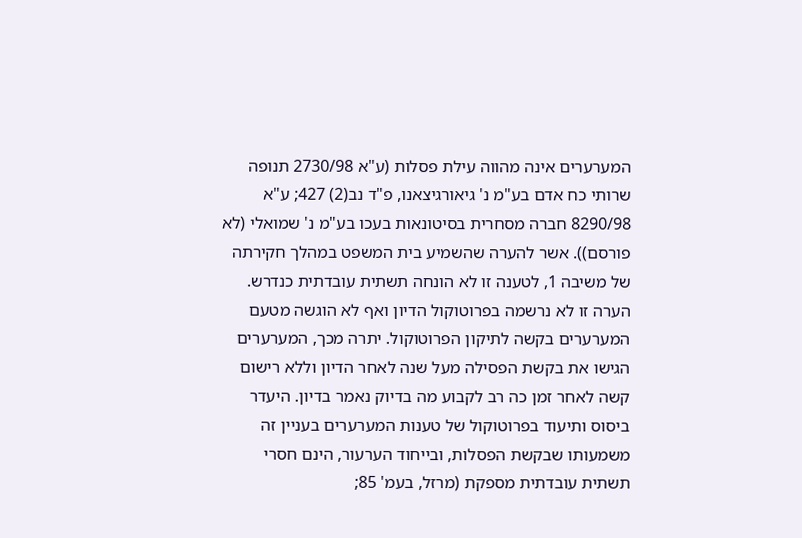המערערים אינה מהווה עילת פסלות (ע"א 2730/98 תנופה שרותי כח אדם בע"מ נ' גיאורגיצאנו, פ"ד נב(2) 427; ע"א 8290/98 חברה מסחרית בסיטונאות בעכו בע"מ נ' שמואלי (לא פורסם)). אשר להערה שהשמיע בית המשפט במהלך חקירתה של משיבה 1, לטענה זו לא הונחה תשתית עובדתית כנדרש. הערה זו לא נרשמה בפרוטוקול הדיון ואף לא הוגשה מטעם המערערים בקשה לתיקון הפרוטוקול. יתרה מכך, המערערים הגישו את בקשת הפסילה מעל שנה לאחר הדיון וללא רישום קשה לאחר זמן כה רב לקבוע מה בדיוק נאמר בדיון. היעדר ביסוס ותיעוד בפרוטוקול של טענות המערערים בעניין זה משמעותו שבקשת הפסלות, ובייחוד הערעור, הינם חסרי תשתית עובדתית מספקת (מרזל, בעמ' 85;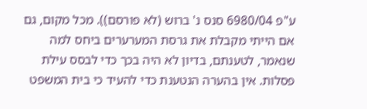ע"פ 6980/04 סנס נ' ברוש (לא פורסם)). מכל מקום, גם אם הייתי מקבלת את גרסת המערערים ביחס למה שנאמר, לטענתם, בדיון לא היה בכך כדי לבסס עילת פסלות. אין בהערה הנטענת כדי להעיד כי בית המשפט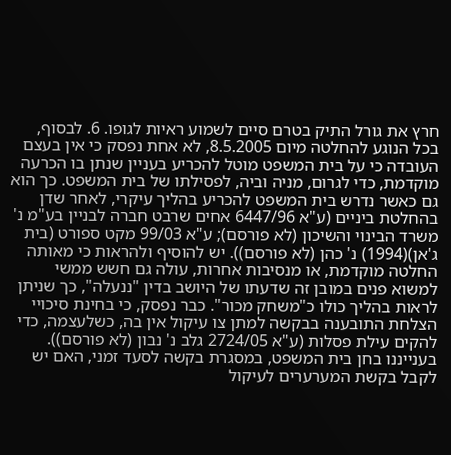חרץ את גורל התיק בטרם סיים לשמוע ראיות לגופו. 6. לבסוף, בכל הנוגע להחלטה מיום 8.5.2005, לא אחת נפסק כי אין בעצם העובדה כי על בית המשפט מוטל להכריע בעניין שנתן בו הכרעה מוקדמת, כדי לגרום, מניה וביה, לפסילתו של בית המשפט. כך הוא גם כאשר נדרש בית המשפט להכריע בהליך עיקרי, לאחר שדן בהחלטת ביניים (ע"א 6447/96 אחים שרבט חברה לבניין בע"מ נ' משרד הבינוי והשיכון (לא פורסם); ע"א 99/03 מקט ספורט (בית ג'אן)(1994) נ' כהן (לא פורסם)). יש להוסיף ולהראות כי מאותה החלטה מוקדמת, או מנסיבות אחרות, עולה גם חשש ממשי למשוא פנים במובן זה שדעתו של היושב בדין "ננעלה", כך שניתן לראות בהליך כולו כ"משחק מכור". כבר נפסק, כי בחינת סיכויי הצלחת התובענה בבקשה למתן צו עיקול אין בה, כשלעצמה, כדי להקים עילת פסלות (ע"א 2724/05 גלב נ' נבון (לא פורסם)). בענייננו בחן בית המשפט, במסגרת בקשה לסעד זמני, האם יש לקבל בקשת המערערים לעיקול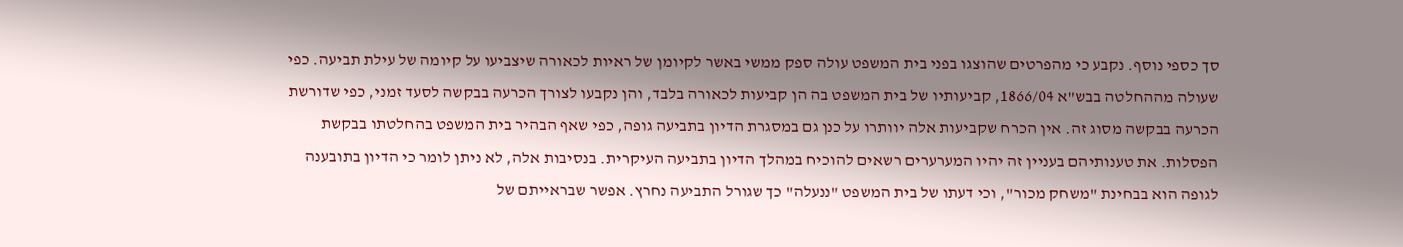סך כספי נוסף. נקבע כי מהפרטים שהוצגו בפני בית המשפט עולה ספק ממשי באשר לקיומן של ראיות לכאורה שיצביעו על קיומה של עילת תביעה. כפי שעולה מההחלטה בבש"א 1866/04, קביעותיו של בית המשפט בה הן קביעות לכאורה בלבד, והן נקבעו לצורך הכרעה בבקשה לסעד זמני, כפי שדורשת הכרעה בבקשה מסוג זה. אין הכרח שקביעות אלה יוותרו על כנן גם במסגרת הדיון בתביעה גופה, כפי שאף הבהיר בית המשפט בהחלטתו בבקשת הפסלות. את טענותיהם בעניין זה יהיו המערערים רשאים להוכיח במהלך הדיון בתביעה העיקרית. בנסיבות אלה, לא ניתן לומר כי הדיון בתובענה לגופה הוא בבחינת "משחק מכור", וכי דעתו של בית המשפט "ננעלה" כך שגורל התביעה נחרץ. אפשר שבראייתם של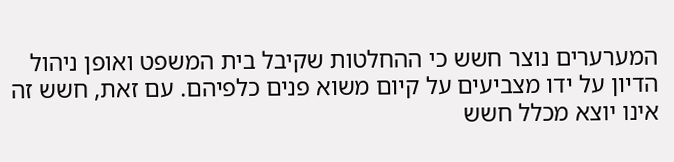המערערים נוצר חשש כי ההחלטות שקיבל בית המשפט ואופן ניהול הדיון על ידו מצביעים על קיום משוא פנים כלפיהם. עם זאת, חשש זה אינו יוצא מכלל חשש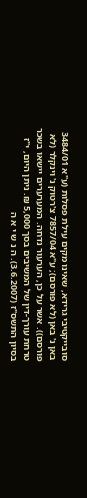סובייקטיבי גרידא, שאינו מקים עילת פסלות (ע"א 3484/01 באן נ' באן (לא פורסם); ע"א 7857/04 צ'רטוק נ' וינקלר (לא פורסם)). אשר על כן, הערעור נדחה. המערערים יישאו בשכר טרחת עורך-דין של המשיבים בסך 5,000 ₪. ניתן היום, י"ז בסיון התשס"ז (3.6.2007). ה נ ש י א ה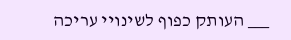___ העותק כפוף לשינויי עריכה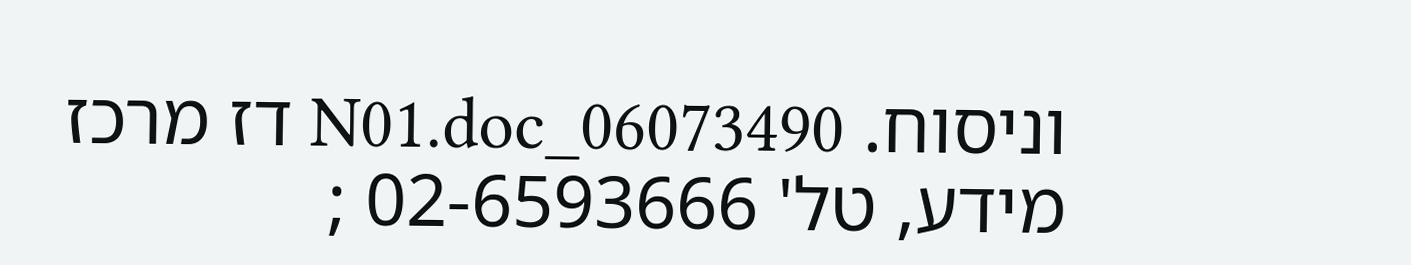וניסוח. 06073490_N01.doc דז מרכז מידע, טל' 02-6593666 ;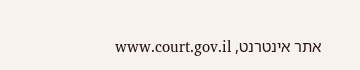אתר אינטרנט, www.court.gov.il